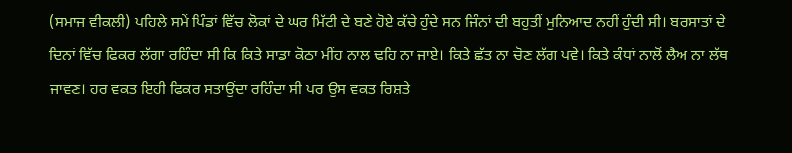(ਸਮਾਜ ਵੀਕਲੀ) ਪਹਿਲੇ ਸਮੇਂ ਪਿੰਡਾਂ ਵਿੱਚ ਲੋਕਾਂ ਦੇ ਘਰ ਮਿੱਟੀ ਦੇ ਬਣੇ ਹੋਏ ਕੱਚੇ ਹੁੰਦੇ ਸਨ ਜਿੰਨਾਂ ਦੀ ਬਹੁਤੀਂ ਮੁਨਿਆਦ ਨਹੀਂ ਹੁੰਦੀ ਸੀ। ਬਰਸਾਤਾਂ ਦੇ ਦਿਨਾਂ ਵਿੱਚ ਫਿਕਰ ਲੱਗਾ ਰਹਿੰਦਾ ਸੀ ਕਿ ਕਿਤੇ ਸਾਡਾ ਕੋਠਾ ਮੀਂਹ ਨਾਲ ਢਹਿ ਨਾ ਜਾਏ। ਕਿਤੇ ਛੱਤ ਨਾ ਚੋਣ ਲੱਗ ਪਵੇ। ਕਿਤੇ ਕੰਧਾਂ ਨਾਲੋਂ ਲੈਅ ਨਾ ਲੱਥ ਜਾਵਣ। ਹਰ ਵਕਤ ਇਹੀ ਫਿਕਰ ਸਤਾਉਂਦਾ ਰਹਿੰਦਾ ਸੀ ਪਰ ਉਸ ਵਕਤ ਰਿਸ਼ਤੇ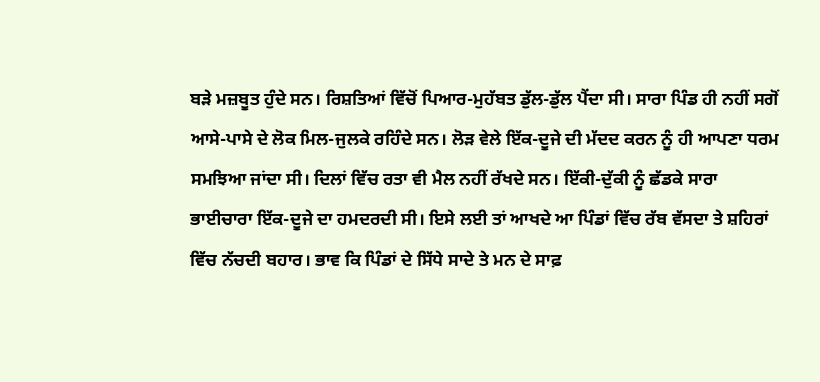ਬੜੇ ਮਜ਼ਬੂਤ ਹੁੰਦੇ ਸਨ। ਰਿਸ਼ਤਿਆਂ ਵਿੱਚੋਂ ਪਿਆਰ-ਮੁਹੱਬਤ ਡੁੱਲ-ਡੁੱਲ ਪੈਂਦਾ ਸੀ। ਸਾਰਾ ਪਿੰਡ ਹੀ ਨਹੀਂ ਸਗੋਂ ਆਸੇ-ਪਾਸੇ ਦੇ ਲੋਕ ਮਿਲ-ਜੁਲਕੇ ਰਹਿੰਦੇ ਸਨ। ਲੋੜ ਵੇਲੇ ਇੱਕ-ਦੂਜੇ ਦੀ ਮੱਦਦ ਕਰਨ ਨੂੰ ਹੀ ਆਪਣਾ ਧਰਮ ਸਮਝਿਆ ਜਾਂਦਾ ਸੀ। ਦਿਲਾਂ ਵਿੱਚ ਰਤਾ ਵੀ ਮੈਲ ਨਹੀਂ ਰੱਖਦੇ ਸਨ। ਇੱਕੀ-ਦੁੱਕੀ ਨੂੰ ਛੱਡਕੇ ਸਾਰਾ ਭਾਈਚਾਰਾ ਇੱਕ-ਦੂਜੇ ਦਾ ਹਮਦਰਦੀ ਸੀ। ਇਸੇ ਲਈ ਤਾਂ ਆਖਦੇ ਆ ਪਿੰਡਾਂ ਵਿੱਚ ਰੱਬ ਵੱਸਦਾ ਤੇ ਸ਼ਹਿਰਾਂ ਵਿੱਚ ਨੱਚਦੀ ਬਹਾਰ। ਭਾਵ ਕਿ ਪਿੰਡਾਂ ਦੇ ਸਿੱਧੇ ਸਾਦੇ ਤੇ ਮਨ ਦੇ ਸਾਫ਼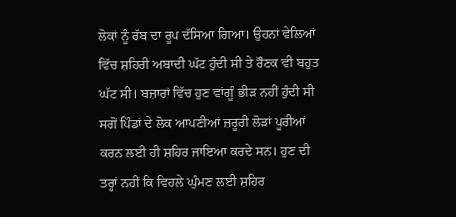ਲੋਕਾਂ ਨੂੰ ਰੱਬ ਦਾ ਰੂਪ ਦੱਸਿਆ ਗਿਆ। ਉਹਨਾਂ ਵੇਲਿਆਂ ਵਿੱਚ ਸ਼ਹਿਰੀ ਅਬਾਦੀ ਘੱਟ ਹੁੰਦੀ ਸੀ ਤੇ ਰੌਣਕ ਵੀ ਬਹੁਤ ਘੱਟ ਸੀ। ਬਜ਼ਾਰਾਂ ਵਿੱਚ ਹੁਣ ਵਾਂਗੂੰ ਭੀੜ ਨਹੀਂ ਹੁੰਦੀ ਸੀ ਸਗੋਂ ਪਿੰਡਾਂ ਦੇ ਲੋਕ ਆਪਣੀਆਂ ਜ਼ਰੂਰੀ ਲੋੜਾਂ ਪੂਰੀਆਂ ਕਰਨ ਲਈ ਹੀ ਸ਼ਹਿਰ ਜਾਇਆ ਕਰਦੇ ਸਨ। ਹੁਣ ਦੀ ਤਰ੍ਹਾਂ ਨਹੀਂ ਕਿ ਵਿਹਲੇ ਘੁੰਮਣ ਲਈ ਸ਼ਹਿਰ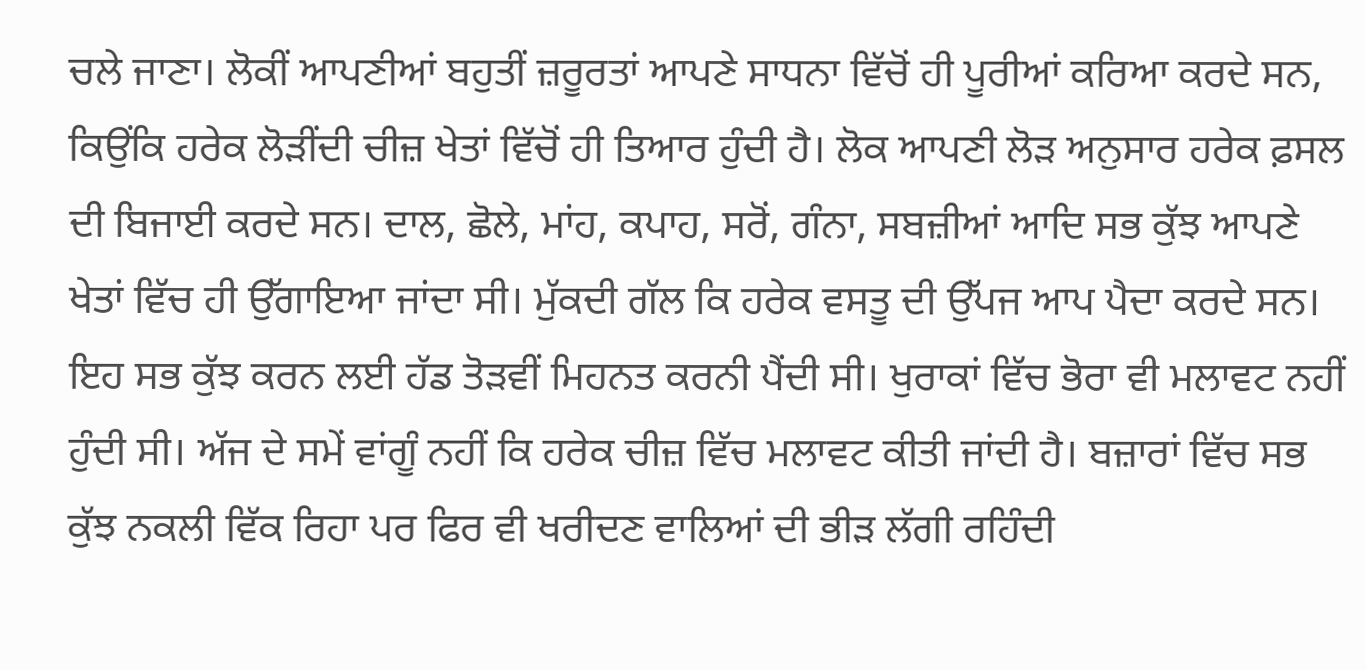ਚਲੇ ਜਾਣਾ। ਲੋਕੀਂ ਆਪਣੀਆਂ ਬਹੁਤੀਂ ਜ਼ਰੂਰਤਾਂ ਆਪਣੇ ਸਾਧਨਾ ਵਿੱਚੋਂ ਹੀ ਪੂਰੀਆਂ ਕਰਿਆ ਕਰਦੇ ਸਨ, ਕਿਉਂਕਿ ਹਰੇਕ ਲੋੜੀਂਦੀ ਚੀਜ਼ ਖੇਤਾਂ ਵਿੱਚੋਂ ਹੀ ਤਿਆਰ ਹੁੰਦੀ ਹੈ। ਲੋਕ ਆਪਣੀ ਲੋੜ ਅਨੁਸਾਰ ਹਰੇਕ ਫ਼ਸਲ ਦੀ ਬਿਜਾਈ ਕਰਦੇ ਸਨ। ਦਾਲ, ਛੋਲੇ, ਮਾਂਹ, ਕਪਾਹ, ਸਰੋਂ, ਗੰਨਾ, ਸਬਜ਼ੀਆਂ ਆਦਿ ਸਭ ਕੁੱਝ ਆਪਣੇ ਖੇਤਾਂ ਵਿੱਚ ਹੀ ਉੱਗਾਇਆ ਜਾਂਦਾ ਸੀ। ਮੁੱਕਦੀ ਗੱਲ ਕਿ ਹਰੇਕ ਵਸਤੂ ਦੀ ਉੱਪਜ ਆਪ ਪੈਦਾ ਕਰਦੇ ਸਨ। ਇਹ ਸਭ ਕੁੱਝ ਕਰਨ ਲਈ ਹੱਡ ਤੋੜਵੀਂ ਮਿਹਨਤ ਕਰਨੀ ਪੈਂਦੀ ਸੀ। ਖੁਰਾਕਾਂ ਵਿੱਚ ਭੋਰਾ ਵੀ ਮਲਾਵਟ ਨਹੀਂ ਹੁੰਦੀ ਸੀ। ਅੱਜ ਦੇ ਸਮੇਂ ਵਾਂਗੂੰ ਨਹੀਂ ਕਿ ਹਰੇਕ ਚੀਜ਼ ਵਿੱਚ ਮਲਾਵਟ ਕੀਤੀ ਜਾਂਦੀ ਹੈ। ਬਜ਼ਾਰਾਂ ਵਿੱਚ ਸਭ ਕੁੱਝ ਨਕਲੀ ਵਿੱਕ ਰਿਹਾ ਪਰ ਫਿਰ ਵੀ ਖਰੀਦਣ ਵਾਲਿਆਂ ਦੀ ਭੀੜ ਲੱਗੀ ਰਹਿੰਦੀ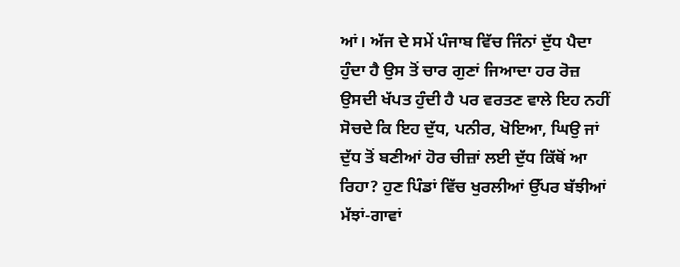ਆਂ। ਅੱਜ ਦੇ ਸਮੇਂ ਪੰਜਾਬ ਵਿੱਚ ਜਿੰਨਾਂ ਦੁੱਧ ਪੈਦਾ ਹੁੰਦਾ ਹੈ ਉਸ ਤੋਂ ਚਾਰ ਗੁਣਾਂ ਜਿਆਦਾ ਹਰ ਰੋਜ਼ ਉਸਦੀ ਖੱਪਤ ਹੁੰਦੀ ਹੈ ਪਰ ਵਰਤਣ ਵਾਲੇ ਇਹ ਨਹੀਂ ਸੋਚਦੇ ਕਿ ਇਹ ਦੁੱਧ, ਪਨੀਰ, ਖੋਇਆ, ਘਿਉ ਜਾਂ ਦੁੱਧ ਤੋਂ ਬਣੀਆਂ ਹੋਰ ਚੀਜ਼ਾਂ ਲਈ ਦੁੱਧ ਕਿੱਥੋਂ ਆ ਰਿਹਾ? ਹੁਣ ਪਿੰਡਾਂ ਵਿੱਚ ਖੁਰਲੀਆਂ ਉੱਪਰ ਬੱਝੀਆਂ ਮੱਝਾਂ-ਗਾਵਾਂ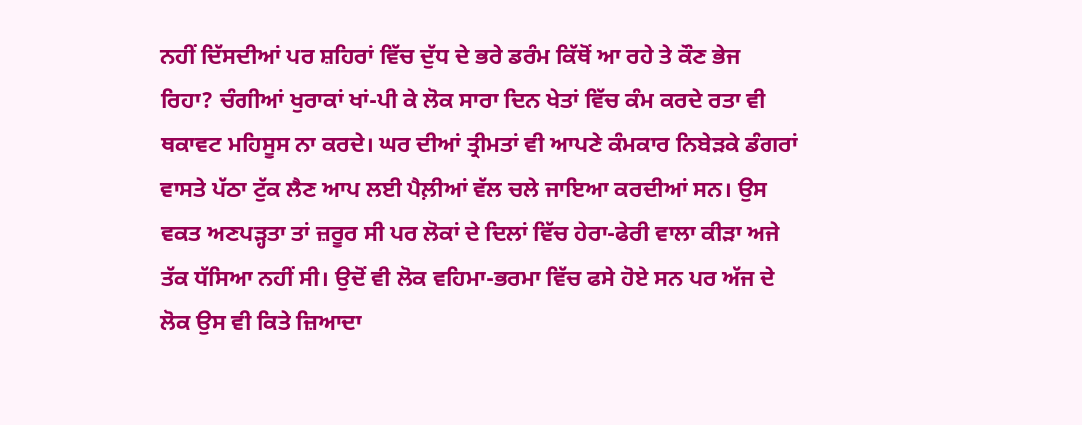ਨਹੀਂ ਦਿੱਸਦੀਆਂ ਪਰ ਸ਼ਹਿਰਾਂ ਵਿੱਚ ਦੁੱਧ ਦੇ ਭਰੇ ਡਰੰਮ ਕਿੱਥੋਂ ਆ ਰਹੇ ਤੇ ਕੌਣ ਭੇਜ ਰਿਹਾ? ਚੰਗੀਆਂ ਖੁਰਾਕਾਂ ਖਾਂ-ਪੀ ਕੇ ਲੋਕ ਸਾਰਾ ਦਿਨ ਖੇਤਾਂ ਵਿੱਚ ਕੰਮ ਕਰਦੇ ਰਤਾ ਵੀ ਥਕਾਵਟ ਮਹਿਸੂਸ ਨਾ ਕਰਦੇ। ਘਰ ਦੀਆਂ ਤ੍ਰੀਮਤਾਂ ਵੀ ਆਪਣੇ ਕੰਮਕਾਰ ਨਿਬੇੜਕੇ ਡੰਗਰਾਂ ਵਾਸਤੇ ਪੱਠਾ ਟੁੱਕ ਲੈਣ ਆਪ ਲਈ ਪੈਲ਼ੀਆਂ ਵੱਲ ਚਲੇ ਜਾਇਆ ਕਰਦੀਆਂ ਸਨ। ਉਸ ਵਕਤ ਅਣਪੜ੍ਹਤਾ ਤਾਂ ਜ਼ਰੂਰ ਸੀ ਪਰ ਲੋਕਾਂ ਦੇ ਦਿਲਾਂ ਵਿੱਚ ਹੇਰਾ-ਫੇਰੀ ਵਾਲਾ ਕੀੜਾ ਅਜੇ ਤੱਕ ਧੱਸਿਆ ਨਹੀਂ ਸੀ। ਉਦੋਂ ਵੀ ਲੋਕ ਵਹਿਮਾ-ਭਰਮਾ ਵਿੱਚ ਫਸੇ ਹੋਏ ਸਨ ਪਰ ਅੱਜ ਦੇ ਲੋਕ ਉਸ ਵੀ ਕਿਤੇ ਜ਼ਿਆਦਾ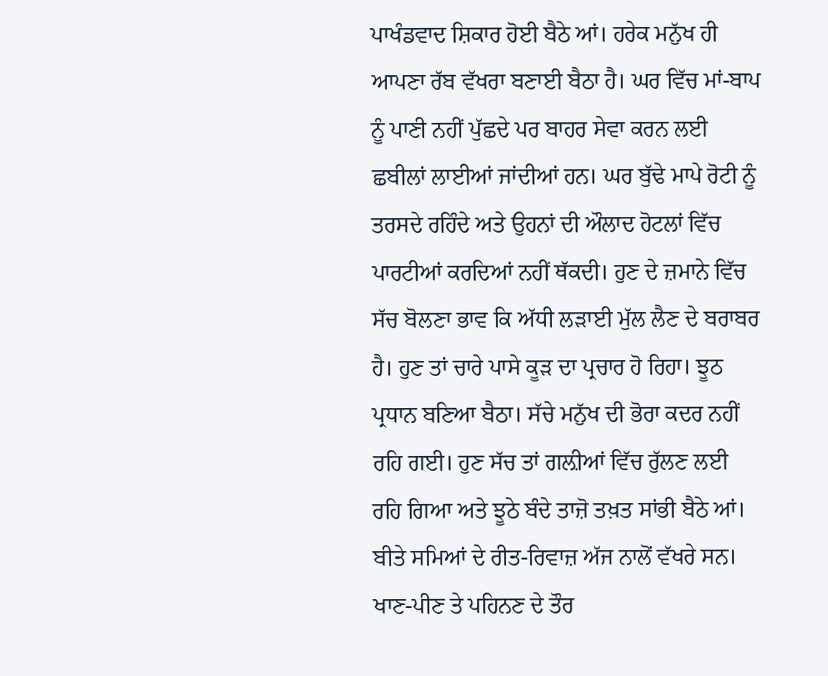ਪਾਖੰਡਵਾਦ ਸ਼ਿਕਾਰ ਹੋਈ ਬੈਠੇ ਆਂ। ਹਰੇਕ ਮਨੁੱਖ ਹੀ ਆਪਣਾ ਰੱਬ ਵੱਖਰਾ ਬਣਾਈ ਬੈਠਾ ਹੈ। ਘਰ ਵਿੱਚ ਮਾਂ-ਬਾਪ ਨੂੰ ਪਾਣੀ ਨਹੀਂ ਪੁੱਛਦੇ ਪਰ ਬਾਹਰ ਸੇਵਾ ਕਰਨ ਲਈ ਛਬੀਲਾਂ ਲਾਈਆਂ ਜਾਂਦੀਆਂ ਹਨ। ਘਰ ਬੁੱਢੇ ਮਾਪੇ ਰੋਟੀ ਨੂੰ ਤਰਸਦੇ ਰਹਿੰਦੇ ਅਤੇ ਉਹਨਾਂ ਦੀ ਔਲਾਦ ਹੋਟਲਾਂ ਵਿੱਚ ਪਾਰਟੀਆਂ ਕਰਦਿਆਂ ਨਹੀਂ ਥੱਕਦੀ। ਹੁਣ ਦੇ ਜ਼ਮਾਨੇ ਵਿੱਚ ਸੱਚ ਬੋਲਣਾ ਭਾਵ ਕਿ ਅੱਧੀ ਲੜਾਈ ਮੁੱਲ ਲੈਣ ਦੇ ਬਰਾਬਰ ਹੈ। ਹੁਣ ਤਾਂ ਚਾਰੇ ਪਾਸੇ ਕੂੜ ਦਾ ਪ੍ਰਚਾਰ ਹੋ ਰਿਹਾ। ਝੂਠ ਪ੍ਰਧਾਨ ਬਣਿਆ ਬੈਠਾ। ਸੱਚੇ ਮਨੁੱਖ ਦੀ ਭੋਰਾ ਕਦਰ ਨਹੀਂ ਰਹਿ ਗਈ। ਹੁਣ ਸੱਚ ਤਾਂ ਗਲ਼ੀਆਂ ਵਿੱਚ ਰੁੱਲਣ ਲਈ ਰਹਿ ਗਿਆ ਅਤੇ ਝੂਠੇ ਬੰਦੇ ਤਾਜ਼ੋ ਤਖ਼ਤ ਸਾਂਭੀ ਬੈਠੇ ਆਂ। ਬੀਤੇ ਸਮਿਆਂ ਦੇ ਰੀਤ-ਰਿਵਾਜ਼ ਅੱਜ ਨਾਲੋਂ ਵੱਖਰੇ ਸਨ। ਖਾਣ-ਪੀਣ ਤੇ ਪਹਿਨਣ ਦੇ ਤੌਰ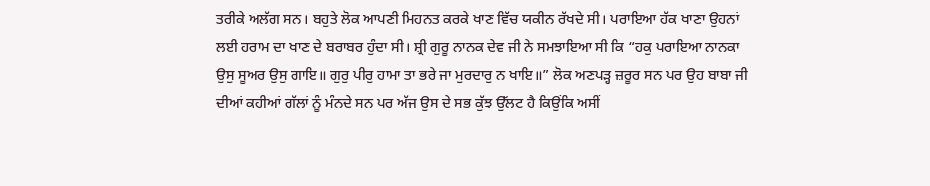ਤਰੀਕੇ ਅਲੱਗ ਸਨ। ਬਹੁਤੇ ਲੋਕ ਆਪਣੀ ਮਿਹਨਤ ਕਰਕੇ ਖਾਣ ਵਿੱਚ ਯਕੀਨ ਰੱਖਦੇ ਸੀ। ਪਰਾਇਆ ਹੱਕ ਖਾਣਾ ਉਹਨਾਂ ਲਈ ਹਰਾਮ ਦਾ ਖਾਣ ਦੇ ਬਰਾਬਰ ਹੁੰਦਾ ਸੀ। ਸ਼੍ਰੀ ਗੁਰੂ ਨਾਨਕ ਦੇਵ ਜੀ ਨੇ ਸਮਝਾਇਆ ਸੀ ਕਿ “ਹਕੁ ਪਰਾਇਆ ਨਾਨਕਾ ਉਸੁ ਸੂਅਰ ਉਸੁ ਗਾਇ॥ ਗੁਰੁ ਪੀਰੁ ਹਾਮਾ ਤਾ ਭਰੇ ਜਾ ਮੁਰਦਾਰੁ ਨ ਖਾਇ॥” ਲੋਕ ਅਣਪੜ੍ਹ ਜ਼ਰੂਰ ਸਨ ਪਰ ਉਹ ਬਾਬਾ ਜੀ ਦੀਆਂ ਕਹੀਆਂ ਗੱਲਾਂ ਨੂੰ ਮੰਨਦੇ ਸਨ ਪਰ ਅੱਜ ਉਸ ਦੇ ਸਭ ਕੁੱਝ ਉੱਲਟ ਹੈ ਕਿਉਂਕਿ ਅਸੀਂ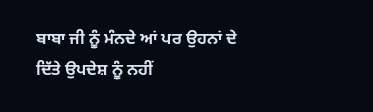ਬਾਬਾ ਜੀ ਨੂੰ ਮੰਨਦੇ ਆਂ ਪਰ ਉਹਨਾਂ ਦੇ ਦਿੱਤੇ ਉਪਦੇਸ਼ ਨੂੰ ਨਹੀਂ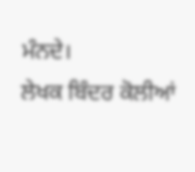ਮੰਨਦੇ।
ਲੇਖਕ ਬਿੰਦਰ ਕੋਲੀਆਂ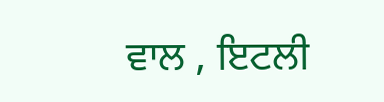ਵਾਲ , ਇਟਲੀ